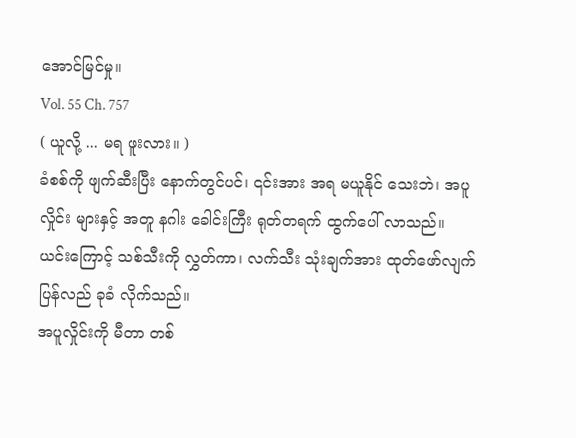အောင်မြင်မှု။
Vol. 55 Ch. 757
( ယူလို့ ... မရ ဖူးလား။ )
ခံစစ်ကို ဖျက်ဆီးပြီး နောက်တွင်ပင်၊ ၎င်းအား အရ မယူနိုင် သေးဘဲ၊ အပူလှိုင်း များနှင့် အတူ နဂါး ခေါင်းကြီး ရုတ်တရက် ထွက်ပေါ် လာသည်။
ယင်းကြောင့် သစ်သီးကို လွှတ်ကာ၊ လက်သီး သုံးချက်အား ထုတ်ဖော်လျက် ပြန်လည် ခုခံ လိုက်သည်။
အပူလှိုင်းကို မီတာ တစ်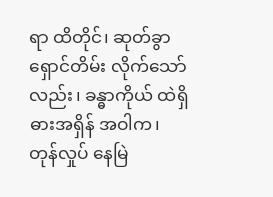ရာ ထိတိုင်၊ ဆုတ်ခွာ ရှောင်တိမ်း လိုက်သော်လည်း၊ ခန္ဓာကိုယ် ထဲရှိ ဓားအရှိန် အဝါက၊ တုန်လှုပ် နေမြဲ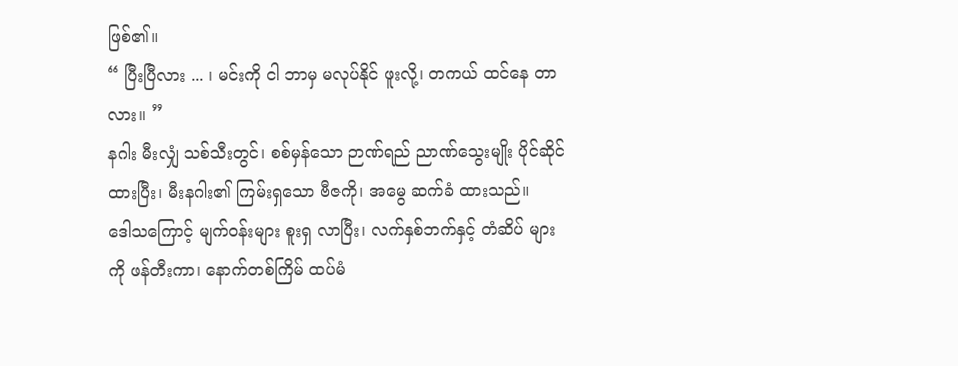ဖြစ်၏။
“ ပြီးပြီလား ... ၊ မင်းကို ငါ ဘာမှ မလုပ်နိုင် ဖူးလို့၊ တကယ် ထင်နေ တာလား။ ”
နဂါး မီးလျှံ သစ်သီးတွင်၊ စစ်မှန်သော ဉာဏ်ရည် ညာဏ်သွေးမျိုး ပိုင်ဆိုင် ထားပြီး၊ မီးနဂါး၏ ကြမ်းရှသော ဗီဇကို၊ အမွေ ဆက်ခံ ထားသည်။
ဒေါသကြောင့် မျက်ဝန်းများ စူးရှ လာပြီး၊ လက်နှစ်ဘက်နှင့် တံဆိပ် များကို ဖန်တီးကာ၊ နောက်တစ်ကြိမ် ထပ်မံ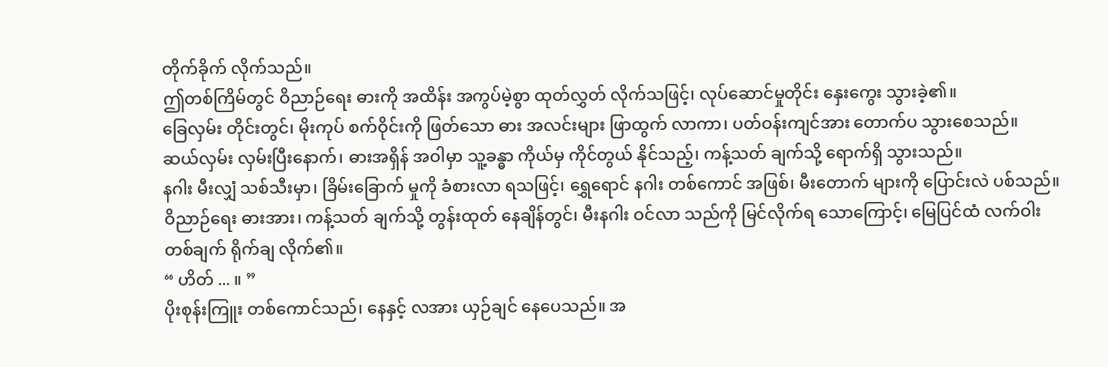တိုက်ခိုက် လိုက်သည်။
ဤတစ်ကြိမ်တွင် ဝိညာဉ်ရေး ဓားကို အထိန်း အကွပ်မဲ့စွာ ထုတ်လွှတ် လိုက်သဖြင့်၊ လုပ်ဆောင်မှုတိုင်း နှေးကွေး သွားခဲ့၏။
ခြေလှမ်း တိုင်းတွင်၊ မိုးကုပ် စက်ဝိုင်းကို ဖြတ်သော ဓား အလင်းများ ဖြာထွက် လာကာ၊ ပတ်ဝန်းကျင်အား တောက်ပ သွားစေသည်။
ဆယ်လှမ်း လှမ်းပြီးနောက်၊ ဓားအရှိန် အဝါမှာ သူ့ခန္ဓာ ကိုယ်မှ ကိုင်တွယ် နိုင်သည့်၊ ကန့်သတ် ချက်သို့ ရောက်ရှိ သွားသည်။
နဂါး မီးလျှံ သစ်သီးမှာ၊ ခြိမ်းခြောက် မှုကို ခံစားလာ ရသဖြင့်၊ ရွှေရောင် နဂါး တစ်ကောင် အဖြစ်၊ မီးတောက် များကို ပြောင်းလဲ ပစ်သည်။
ဝိညာဉ်ရေး ဓားအား၊ ကန့်သတ် ချက်သို့ တွန်းထုတ် နေချိန်တွင်၊ မီးနဂါး ဝင်လာ သည်ကို မြင်လိုက်ရ သောကြောင့်၊ မြေပြင်ထံ လက်ဝါး တစ်ချက် ရိုက်ချ လိုက်၏။
“ ဟိတ် ... ။ ”
ပိုးစုန်းကြူး တစ်ကောင်သည်၊ နေနှင့် လအား ယှဉ်ချင် နေပေသည်။ အ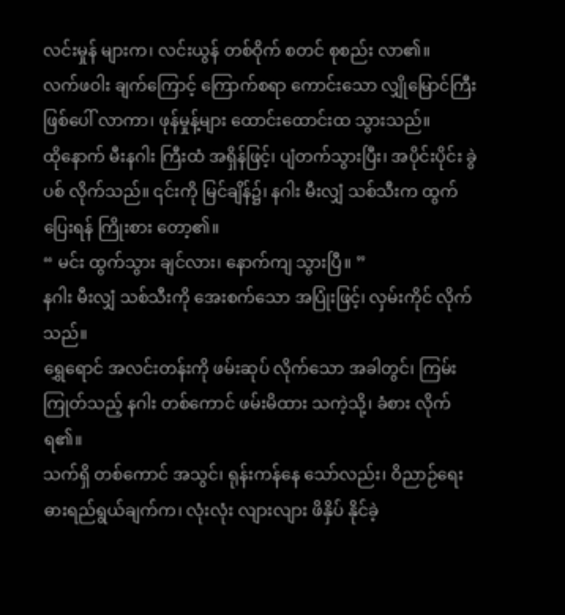လင်းမှုန် များက၊ လင်းယွန် တစ်ဝိုက် စတင် စုစည်း လာ၏။
လက်ဖဝါး ချက်ကြောင့် ကြောက်စရာ ကောင်းသော လျှိုမြောင်ကြီး ဖြစ်ပေါ် လာကာ၊ ဖုန်မှုန့်များ ထောင်းထောင်းထ သွားသည်။
ထိုနောက် မီးနဂါး ကြီးထံ အရှိန်ဖြင့်၊ ပျံတက်သွားပြီး၊ အပိုင်းပိုင်း ခွဲပစ် လိုက်သည်။ ၎င်းကို မြင်ချိန်၌၊ နဂါး မီးလျှံ သစ်သီးက ထွက်ပြေးရန် ကြိုးစား တော့၏။
“ မင်း ထွက်သွား ချင်လား၊ နောက်ကျ သွားပြီ။ ”
နဂါး မီးလျှံ သစ်သီးကို အေးစက်သော အပြုံးဖြင့်၊ လှမ်းကိုင် လိုက်သည်။
ရွှေရောင် အလင်းတန်းကို ဖမ်းဆုပ် လိုက်သော အခါတွင်၊ ကြမ်းကြုတ်သည့် နဂါး တစ်ကောင် ဖမ်းမိထား သကဲ့သို့၊ ခံစား လိုက်ရ၏။
သက်ရှိ တစ်ကောင် အသွင်၊ ရုန်းကန်နေ သော်လည်း၊ ဝိညာဉ်ရေး ဓားရည်ရွယ်ချက်က၊ လုံးလုံး လျားလျား ဖိနှိပ် နိုင်ခဲ့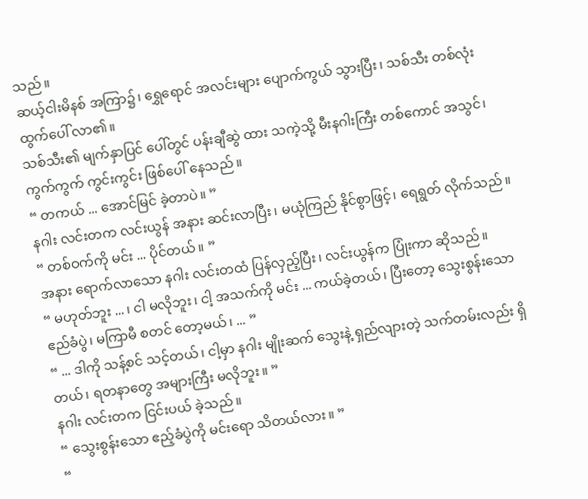သည်။
ဆယ့်ငါးမိနစ် အကြာ၌၊ ရွှေရောင် အလင်းများ ပျောက်ကွယ် သွားပြီး၊ သစ်သီး တစ်လုံး ထွက်ပေါ် လာ၏။
သစ်သီး၏ မျက်နှာပြင် ပေါ်တွင် ပန်းချီဆွဲ ထား သကဲ့သို့ မီးနဂါးကြီး တစ်ကောင် အသွင်၊ ကွက်ကွက် ကွင်းကွင်း ဖြစ်ပေါ် နေသည်။
“ တကယ် ... အောင်မြင် ခဲ့တာပဲ။ ”
နဂါး လင်းတက လင်းယွန် အနား ဆင်းလာပြီး၊ မယုံကြည် နိုင်စွာဖြင့်၊ ရေရွတ် လိုက်သည်။
“ တစ်ဝက်ကို မင်း ... ပိုင်တယ်။ ”
အနား ရောက်လာသော နဂါး လင်းတထံ ပြန်လှည့်ပြီး၊ လင်းယွန်က ပြုံးကာ ဆိုသည်။
“ မဟုတ်ဘူး ... ၊ ငါ မလိုဘူး၊ ငါ့ အသက်ကို မင်း ... ကယ်ခဲ့တယ်၊ ပြီးတော့ သွေးစွန်းသော ဧည်ခံပွဲ၊ မကြာမီ စတင် တော့မယ်၊ ... ”
“ ... ဒါကို သန့်စင် သင့်တယ်၊ ငါ့မှာ နဂါး မျိုးဆက် သွေးနဲ့ ရှည်လျားတဲ့ သက်တမ်းလည်း ရှိတယ်၊ ရတနာတွေ အများကြီး မလိုဘူး။ ”
နဂါး လင်းတက ငြင်းပယ် ခဲ့သည်။
“ သွေးစွန်းသော ဧည့်ခံပွဲကို မင်းရော သိတယ်လား။ ”
“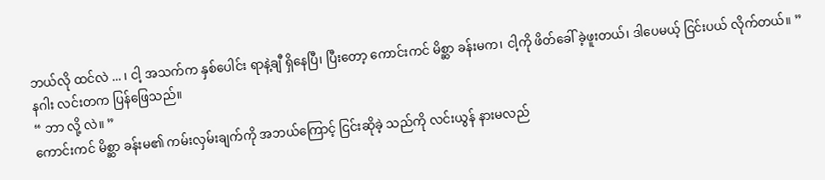ဘယ်လို ထင်လဲ ... ၊ ငါ့ အသက်က နှစ်ပေါင်း ရာနဲ့ချီ ရှိနေပြီ၊ ပြီးတော့ ကောင်းကင် မိစ္ဆာ ခန်းမက၊ ငါ့ကို ဖိတ်ခေါ် ခဲ့ဖူးတယ်၊ ဒါပေမယ့် ငြင်းပယ် လိုက်တယ်။ ”
နဂါး လင်းတက ပြန်ဖြေသည်။
“ ဘာ လို့ လဲ။ ”
ကောင်းကင် မိစ္ဆာ ခန်းမ၏ ကမ်းလှမ်းချက်ကို အဘယ်ကြောင့် ငြင်းဆိုခဲ့ သည်ကို လင်းယွန် နားမလည်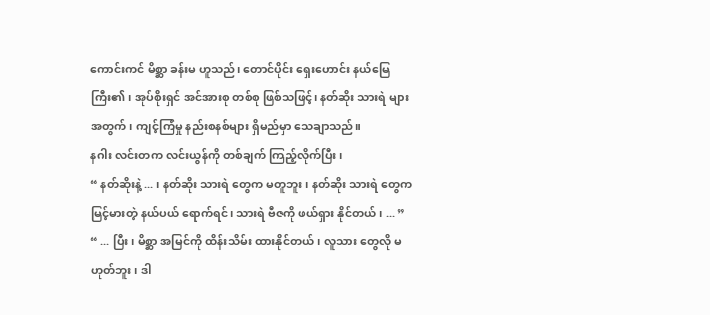ကောင်းကင် မိစ္ဆာ ခန်းမ ဟူသည်၊ တောင်ပိုင်း ရှေးဟောင်း နယ်မြေ ကြီး၏၊ အုပ်စိုးရှင် အင်အားစု တစ်စု ဖြစ်သဖြင့်၊ နတ်ဆိုး သားရဲ များ အတွက်၊ ကျင့်ကြံမှု နည်းစနစ်များ ရှိမည်မှာ သေချာသည်။
နဂါး လင်းတက လင်းယွန်ကို တစ်ချက် ကြည့်လိုက်ပြီး၊
“ နတ်ဆိုးနဲ့ ... ၊ နတ်ဆိုး သားရဲ တွေက မတူဘူး၊ နတ်ဆိုး သားရဲ တွေက မြင့်မားတဲ့ နယ်ပယ် ရောက်ရင်၊ သားရဲ ဗီဇကို ဖယ်ရှား နိုင်တယ်၊ ... ”
“ ... ပြီး၊ မိစ္ဆာ အမြင်ကို ထိန်းသိမ်း ထားနိုင်တယ်၊ လူသား တွေလို မဟုတ်ဘူး၊ ဒါ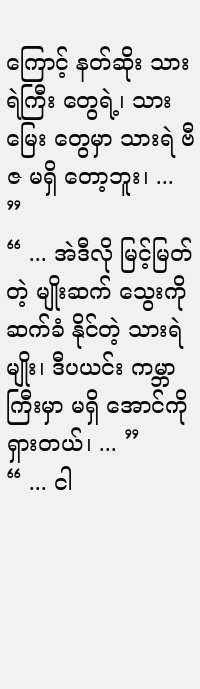ကြောင့် နတ်ဆိုး သားရဲကြီး တွေရဲ့၊ သားမြေး တွေမှာ သားရဲ ဗီဇ မရှိ တော့ဘူး၊ ... ”
“ ... အဲဒီလို မြင့်မြတ်တဲ့ မျိုးဆက် သွေးကို ဆက်ခံ နိုင်တဲ့ သားရဲမျိုး၊ ဒီပယင်း ကမ္ဘာကြီးမှာ မရှိ အောင်ကို ရှားတယ်၊ ... ”
“ ... ငါ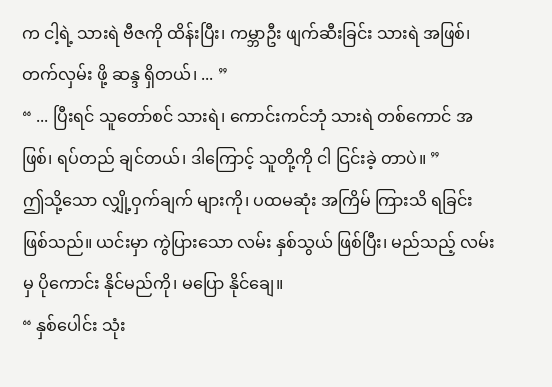က ငါ့ရဲ့ သားရဲ ဗီဇကို ထိန်းပြီး၊ ကမ္ဘာဦး ဖျက်ဆီးခြင်း သားရဲ အဖြစ်၊ တက်လှမ်း ဖို့ ဆန္ဒ ရှိတယ်၊ ... ”
“ ... ပြီးရင် သူတော်စင် သားရဲ၊ ကောင်းကင်ဘုံ သားရဲ တစ်ကောင် အဖြစ်၊ ရပ်တည် ချင်တယ်၊ ဒါကြောင့် သူတို့ကို ငါ ငြင်းခဲ့ တာပဲ။ ”
ဤသို့သော လျှို့ဝှက်ချက် များကို၊ ပထမဆုံး အကြိမ် ကြားသိ ရခြင်း ဖြစ်သည်။ ယင်းမှာ ကွဲပြားသော လမ်း နှစ်သွယ် ဖြစ်ပြီး၊ မည်သည့် လမ်းမှ ပိုကောင်း နိုင်မည်ကို၊ မပြော နိုင်ချေ။
“ နှစ်ပေါင်း သုံး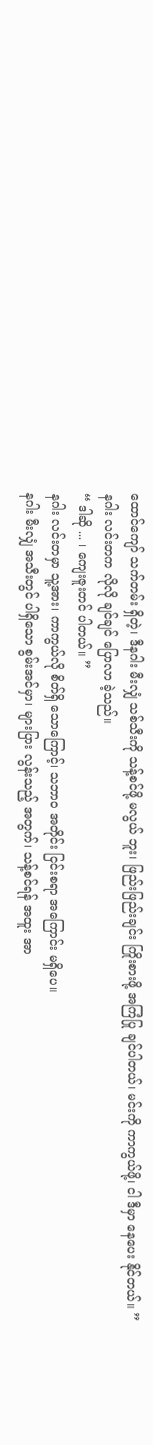ထောင်ကျော် သက်တမ်း ရှိတဲ့၊ ဒီနဂါး မီးလျှံ သစ်သီးကို သန့်စင်ဖို့ မလွယ် ဘူး၊ ဖြည်းဖြည်းချင်း ကြိုးစားဖို့ အကြံပြု ချင်ပါတယ်၊ မင်းကို ကာကွယ်ဖို့၊ ငါ ဒီမှာ နေပေး နိုင်တယ်။ ”
နဂါး လင်းတက လိုလို ချင်ချင် ပြောလာ ခဲ့သည်။
“ ဒါဆို ... ၊ ကျေးဇူးတင် ပါတယ်။ ”
နဂါး လင်းတမှာ သူ့အား၊ ကာကွယ်လို စိတ်ရှိ သောကြောင့်၊ သဘာဝ အတိုင်း ငြင်းစရာ အကြောင်း မရှိပေ။
နဂါး မီးလျှံ အသီးတွင် ပါရှိသော စွမ်းအင်မှာ၊ များပြား လွန်းသည့် အတွက်၊ သန့်စင်ရန် အထူး အာ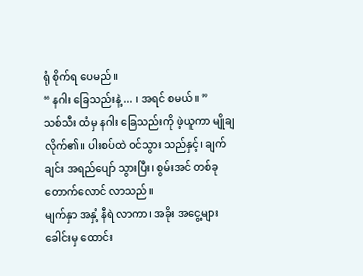ရုံ စိုက်ရ ပေမည်။
“ နဂါး ခြေသည်းနဲ့ ... ၊ အရင် စမယ်။ ”
သစ်သီး ထံမှ နဂါး ခြေသည်းကို ဖဲ့ယူကာ မျိုချ လိုက်၏။ ပါးစပ်ထဲ ဝင်သွား သည်နှင့်၊ ချက်ချင်း အရည်ပျော် သွားပြီး၊ စွမ်းအင် တစ်ခု တောက်လောင် လာသည်။
မျက်နှာ အနှံ့ နီရဲ လာကာ၊ အခိုး အငွေ့များ ခေါင်းမှ ထောင်း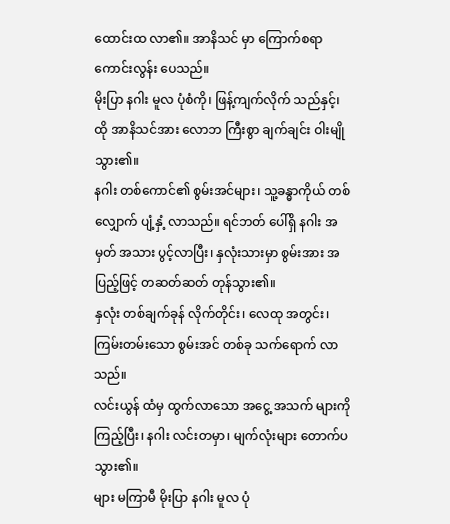ထောင်းထ လာ၏။ အာနိသင် မှာ ကြောက်စရာ ကောင်းလွန်း ပေသည်။
မိုးပြာ နဂါး မူလ ပုံစံကို၊ ဖြန့်ကျက်လိုက် သည်နှင့်၊ ထို အာနိသင်အား လောဘ ကြီးစွာ ချက်ချင်း ဝါးမျို သွား၏။
နဂါး တစ်ကောင်၏ စွမ်းအင်များ၊ သူ့ခန္ဓာကိုယ် တစ်လျှောက် ပျံ့နှံ့ လာသည်။ ရင်ဘတ် ပေါ်ရှိ နဂါး အမှတ် အသား ပွင့်လာပြီး၊ နှလုံးသားမှာ စွမ်းအား အပြည့်ဖြင့် တဆတ်ဆတ် တုန်သွား၏။
နှလုံး တစ်ချက်ခုန် လိုက်တိုင်း၊ လေထု အတွင်း၊ ကြမ်းတမ်းသော စွမ်းအင် တစ်ခု သက်ရောက် လာသည်။
လင်းယွန် ထံမှ ထွက်လာသော အငွေ့ အသက် များကို ကြည့်ပြီး၊ နဂါး လင်းတမှာ၊ မျက်လုံးများ တောက်ပ သွား၏။
များ မကြာမီ မိုးပြာ နဂါး မူလ ပုံ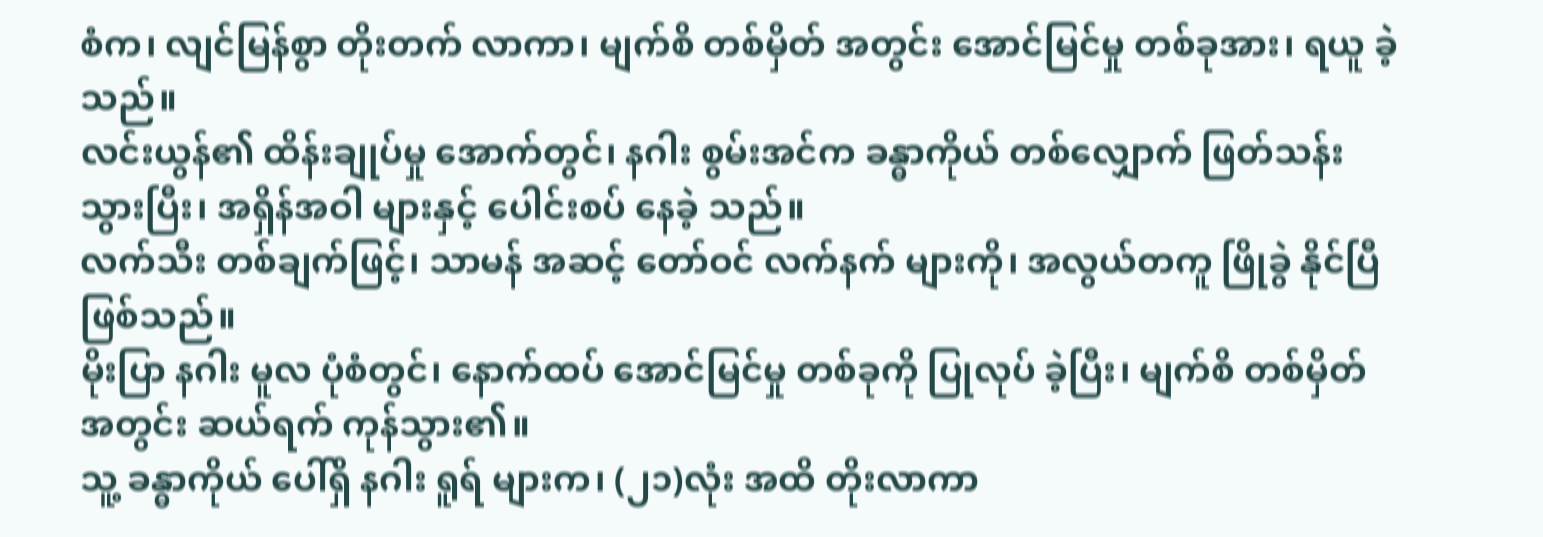စံက၊ လျင်မြန်စွာ တိုးတက် လာကာ၊ မျက်စိ တစ်မှိတ် အတွင်း အောင်မြင်မှု တစ်ခုအား၊ ရယူ ခဲ့သည်။
လင်းယွန်၏ ထိန်းချုပ်မှု အောက်တွင်၊ နဂါး စွမ်းအင်က ခန္ဓာကိုယ် တစ်လျှောက် ဖြတ်သန်း သွားပြီး၊ အရှိန်အဝါ များနှင့် ပေါင်းစပ် နေခဲ့ သည်။
လက်သီး တစ်ချက်ဖြင့်၊ သာမန် အဆင့် တော်ဝင် လက်နက် များကို၊ အလွယ်တကူ ဖြိုခွဲ နိုင်ပြီ ဖြစ်သည်။
မိုးပြာ နဂါး မူလ ပုံစံတွင်၊ နောက်ထပ် အောင်မြင်မှု တစ်ခုကို ပြုလုပ် ခဲ့ပြီး၊ မျက်စိ တစ်မှိတ် အတွင်း ဆယ်ရက် ကုန်သွား၏။
သူ့ ခန္ဓာကိုယ် ပေါ်ရှိ နဂါး ရူရ် များက၊ (၂၁)လုံး အထိ တိုးလာကာ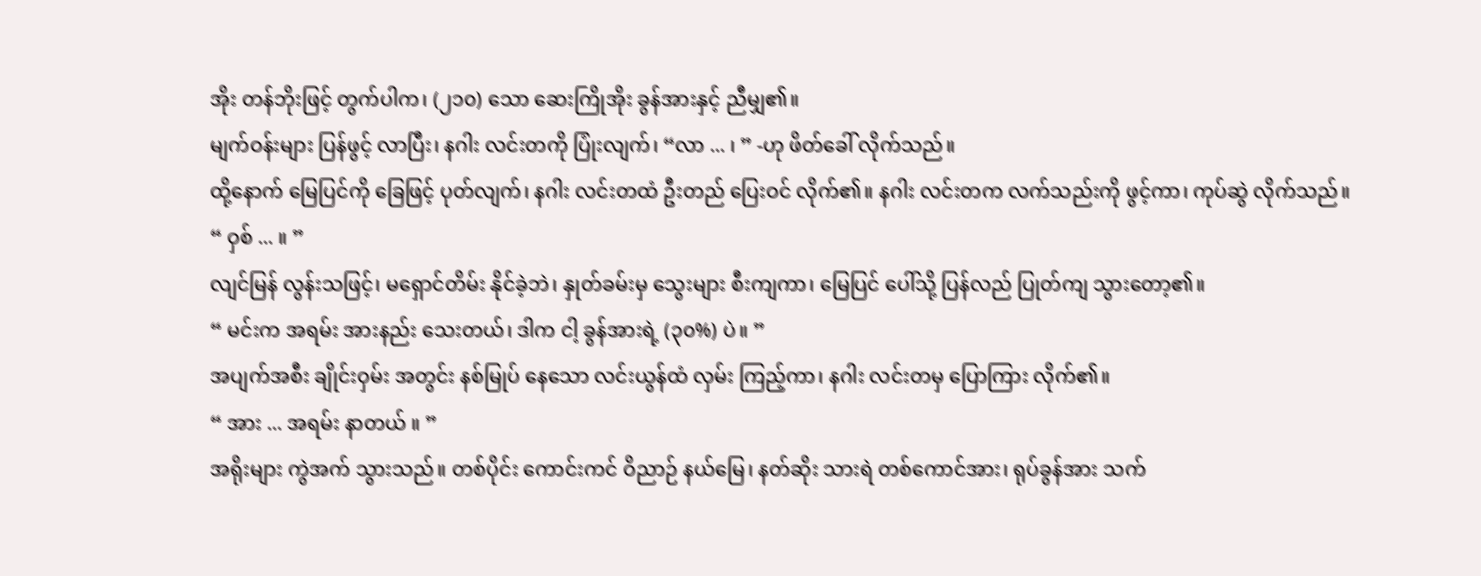အိုး တန်ဘိုးဖြင့် တွက်ပါက၊ (၂၁၀) သော ဆေးကြိုအိုး ခွန်အားနှင့် ညီမျှ၏။
မျက်ဝန်းများ ပြန်ဖွင့် လာပြီး၊ နဂါး လင်းတကို ပြုံးလျက်၊ “လာ ... ၊ ” -ဟု ဖိတ်ခေါ် လိုက်သည်။
ထို့နောက် မြေပြင်ကို ခြေဖြင့် ပုတ်လျက်၊ နဂါး လင်းတထံ ဦးတည် ပြေးဝင် လိုက်၏။ နဂါး လင်းတက လက်သည်းကို ဖွင့်ကာ၊ ကုပ်ဆွဲ လိုက်သည်။
“ ဝှစ် ... ။ ”
လျင်မြန် လွန်းသဖြင့်၊ မရှောင်တိမ်း နိုင်ခဲ့ဘဲ၊ နှုတ်ခမ်းမှ သွေးများ စီးကျကာ၊ မြေပြင် ပေါ်သို့ ပြန်လည် ပြုတ်ကျ သွားတော့၏။
“ မင်းက အရမ်း အားနည်း သေးတယ်၊ ဒါက ငါ့ ခွန်အားရဲ့ (၃၀%) ပဲ။ ”
အပျက်အစီး ချိုင်းဝှမ်း အတွင်း နစ်မြုပ် နေသော လင်းယွန်ထံ လှမ်း ကြည့်ကာ၊ နဂါး လင်းတမှ ပြောကြား လိုက်၏။
“ အား ... အရမ်း နာတယ် ။ ”
အရိုးများ ကွဲအက် သွားသည်။ တစ်ပိုင်း ကောင်းကင် ဝိညာဉ် နယ်မြေ၊ နတ်ဆိုး သားရဲ တစ်ကောင်အား၊ ရုပ်ခွန်အား သက်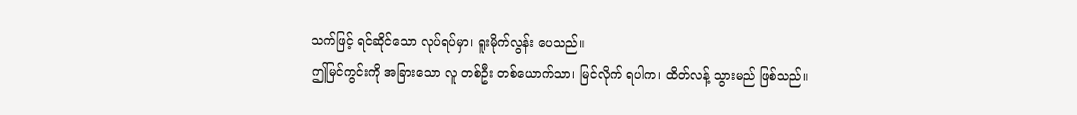သက်ဖြင့် ရင်ဆိုင်သော လုပ်ရပ်မှာ၊ ရူးမိုက်လွန်း ပေသည်။
ဤမြင်ကွင်းကို အခြားသော လူ တစ်ဦး တစ်ယောက်သာ၊ မြင်လိုက် ရပါက၊ ထိတ်လန့် သွားမည် ဖြစ်သည်။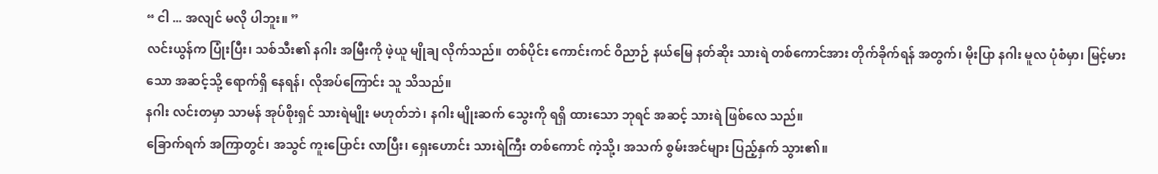“ ငါ ... အလျင် မလို ပါဘူး။ ”
လင်းယွန်က ပြုံးပြီး၊ သစ်သီး၏ နဂါး အမြီးကို ဖဲ့ယူ မျိုချ လိုက်သည်။ တစ်ပိုင်း ကောင်းကင် ဝိညာဉ် နယ်မြေ နတ်ဆိုး သားရဲ တစ်ကောင်အား တိုက်ခိုက်ရန် အတွက်၊ မိုးပြာ နဂါး မူလ ပုံစံမှာ၊ မြင့်မားသော အဆင့်သို့ ရောက်ရှိ နေရန်၊ လိုအပ်ကြောင်း သူ သိသည်။
နဂါး လင်းတမှာ သာမန် အုပ်စိုးရှင် သားရဲမျိုး မဟုတ်ဘဲ၊ နဂါး မျိုးဆက် သွေးကို ရရှိ ထားသော ဘုရင် အဆင့် သားရဲ ဖြစ်လေ သည်။
ခြောက်ရက် အကြာတွင်၊ အသွင် ကူးပြောင်း လာပြီး၊ ရှေးဟောင်း သားရဲကြီး တစ်ကောင် ကဲ့သို့၊ အသက် စွမ်းအင်များ ပြည့်နှက် သွား၏။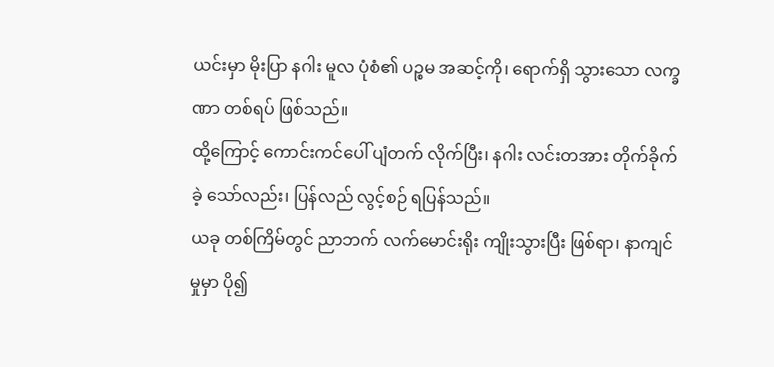ယင်းမှာ မိုးပြာ နဂါး မူလ ပုံစံ၏ ပဉ္စမ အဆင့်ကို၊ ရောက်ရှိ သွားသော လက္ခဏာ တစ်ရပ် ဖြစ်သည်။
ထို့ကြောင့် ကောင်းကင်ပေါ် ပျံတက် လိုက်ပြီး၊ နဂါး လင်းတအား တိုက်ခိုက် ခဲ့ သော်လည်း၊ ပြန်လည် လွင့်စဉ် ရပြန်သည်။
ယခု တစ်ကြိမ်တွင် ညာဘက် လက်မောင်းရိုး ကျိုးသွားပြီး ဖြစ်ရာ၊ နာကျင်မှုမှာ ပို၍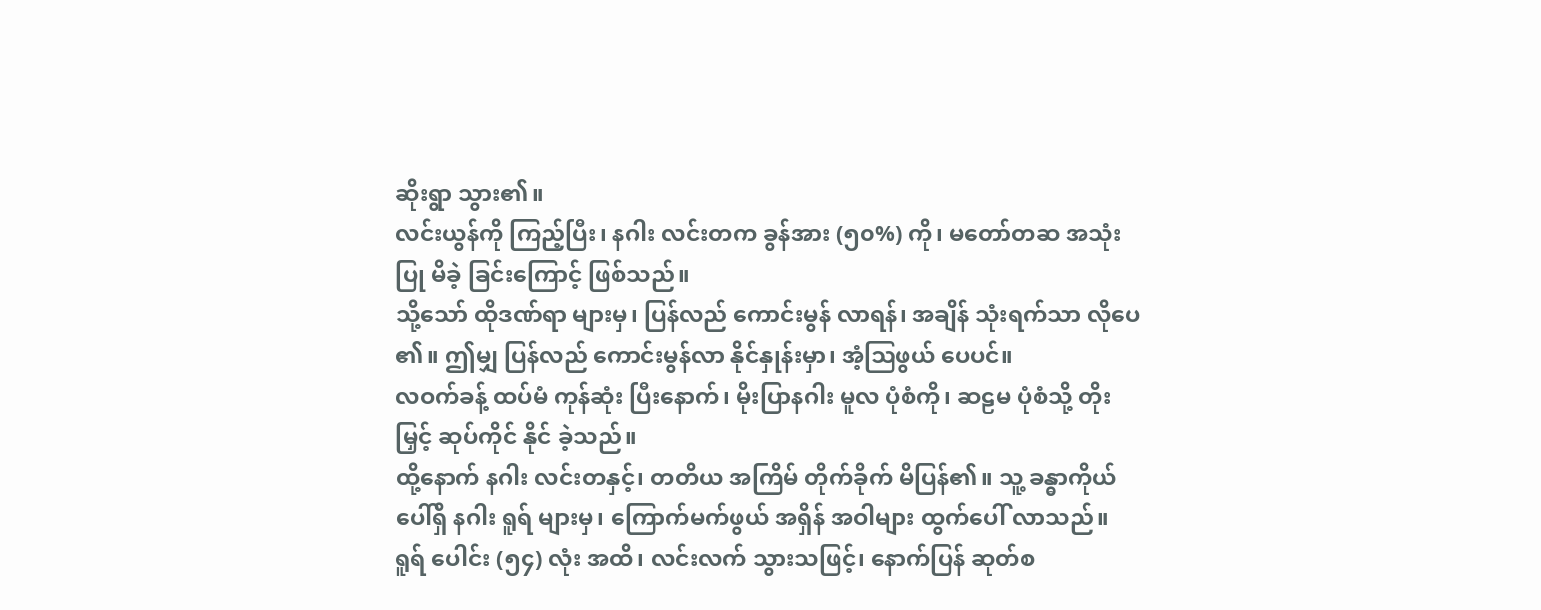ဆိုးရွာ သွား၏။
လင်းယွန်ကို ကြည့်ပြီး၊ နဂါး လင်းတက ခွန်အား (၅၀%) ကို၊ မတော်တဆ အသုံးပြု မိခဲ့ ခြင်းကြောင့် ဖြစ်သည်။
သို့သော် ထိုဒဏ်ရာ များမှ၊ ပြန်လည် ကောင်းမွန် လာရန်၊ အချိန် သုံးရက်သာ လိုပေ ၏။ ဤမျှ ပြန်လည် ကောင်းမွန်လာ နိုင်နှုန်းမှာ၊ အံ့ဩဖွယ် ပေပင်။
လဝက်ခန့် ထပ်မံ ကုန်ဆုံး ပြီးနောက်၊ မိုးပြာနဂါး မူလ ပုံစံကို၊ ဆဠမ ပုံစံသို့ တိုးမြှင့် ဆုပ်ကိုင် နိုင် ခဲ့သည်။
ထို့နောက် နဂါး လင်းတနှင့်၊ တတိယ အကြိမ် တိုက်ခိုက် မိပြန်၏။ သူ့ ခန္ဓာကိုယ် ပေါ်ရှိ နဂါး ရူရ် များမှ၊ ကြောက်မက်ဖွယ် အရှိန် အဝါများ ထွက်ပေါ် လာသည်။
ရူရ် ပေါင်း (၅၄) လုံး အထိ၊ လင်းလက် သွားသဖြင့်၊ နောက်ပြန် ဆုတ်စ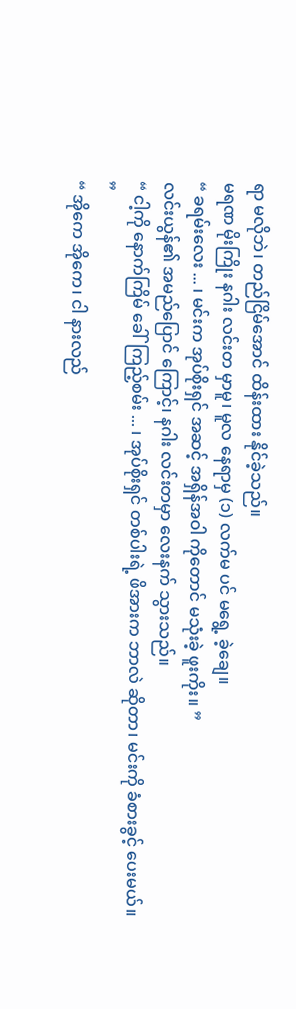ရာ မလိုဘဲ၊ တည်ငြိမ်အောင် ထိန်းထား နိုင်ခဲ့သည်။
မရဏ မိုးကြိုး နဂါး လင်းတ မှာမူ၊ မူလ နေရာမှ (၁) လက်မ ပင် မရွေ့ ခဲ့ချေ။
“ ခရမ်းလေး ... ၊ မင်းက အုပ်စိုးရှင် အဆင့် အရှိန်အဝါ ကိုတောင် မသုံးခဲ့ ဖူးကိုး။ ”
လင်းယွန်၏ အမည်ပြောင် ကြောင့်၊ နဂါး လင်းတမှာ လေးနက် သွားသည်။
“ ငါ့ကို နောက်ကြိမ် ခေါ်ကြည့်စမ်း ... ၊ အုပ်စိုးရှင် တစ်ပါးရဲ့ ဖိအားက ဘာလဲ ဆိုတာ၊ မင်းကို ခံစားခွင့် ပေးမယ်။ ”
“ အိုကေ အိုကေ၊ ငါ နားလည်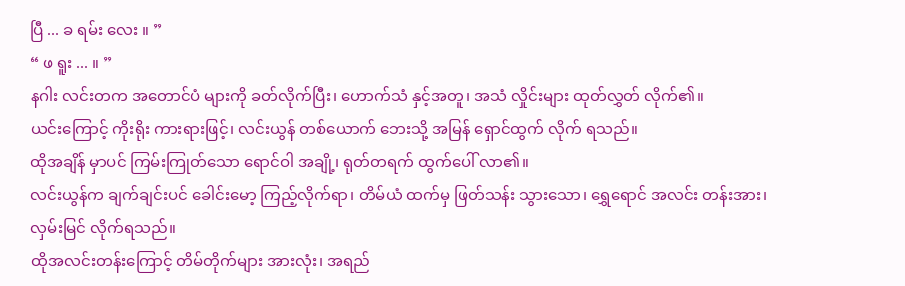ပြီ ... ခ ရမ်း လေး ။ ”
“ ဖ ရူး ... ။ ”
နဂါး လင်းတက အတောင်ပံ များကို ခတ်လိုက်ပြီး၊ ဟောက်သံ နှင့်အတူ၊ အသံ လှိုင်းများ ထုတ်လွှတ် လိုက်၏။
ယင်းကြောင့် ကိုးရိုး ကားရားဖြင့်၊ လင်းယွန် တစ်ယောက် ဘေးသို့ အမြန် ရှောင်ထွက် လိုက် ရသည်။
ထိုအချိန် မှာပင် ကြမ်းကြုတ်သော ရောင်ဝါ အချို့၊ ရုတ်တရက် ထွက်ပေါ် လာ၏။
လင်းယွန်က ချက်ချင်းပင် ခေါင်းမော့ ကြည့်လိုက်ရာ၊ တိမ်ယံ ထက်မှ ဖြတ်သန်း သွားသော၊ ရွှေရောင် အလင်း တန်းအား၊ လှမ်းမြင် လိုက်ရသည်။
ထိုအလင်းတန်းကြောင့် တိမ်တိုက်များ အားလုံး၊ အရည်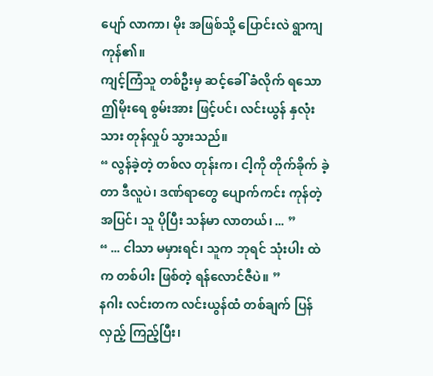ပျော် လာကာ၊ မိုး အဖြစ်သို့ ပြောင်းလဲ ရွာကျ ကုန်၏။
ကျင့်ကြံသူ တစ်ဦးမှ ဆင့်ခေါ် ခံလိုက် ရသော ဤမိုးရေ စွမ်းအား ဖြင့်ပင်၊ လင်းယွန် နှလုံးသား တုန်လှုပ် သွားသည်။
“ လွန်ခဲ့တဲ့ တစ်လ တုန်းက၊ ငါ့ကို တိုက်ခိုက် ခဲ့တာ ဒီလူပဲ၊ ဒဏ်ရာတွေ ပျောက်ကင်း ကုန်တဲ့ အပြင်၊ သူ ပိုပြီး သန်မာ လာတယ်၊ ... ”
“ ... ငါသာ မမှားရင်၊ သူက ဘုရင် သုံးပါး ထဲက တစ်ပါး ဖြစ်တဲ့ ရန်လောင်ဇီပဲ။ ”
နဂါး လင်းတက လင်းယွန်ထံ တစ်ချက် ပြန်လှည့် ကြည့်ပြီး၊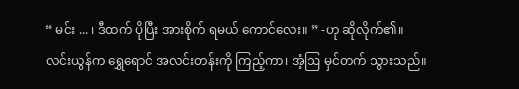“ မင်း ... ၊ ဒီထက် ပိုပြီး အားစိုက် ရမယ် ကောင်လေး။ ” -ဟု ဆိုလိုက်၏။
လင်းယွန်က ရွှေရောင် အလင်းတန်းကို ကြည့်ကာ၊ အံ့ဩ မှင်တက် သွားသည်။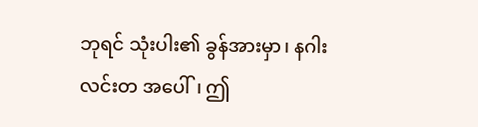ဘုရင် သုံးပါး၏ ခွန်အားမှာ၊ နဂါး လင်းတ အပေါ်၊ ဤ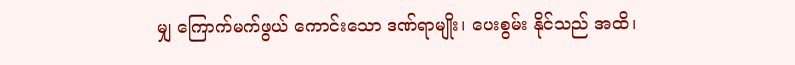မျှ ကြောက်မက်ဖွယ် ကောင်းသော ဒဏ်ရာမျိုး၊ ပေးစွမ်း နိုင်သည် အထိ၊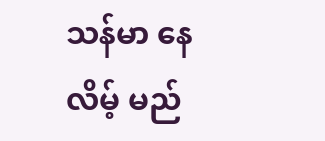သန်မာ နေလိမ့် မည်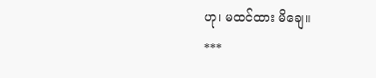ဟု၊ မထင်ထား မိချေ။
***